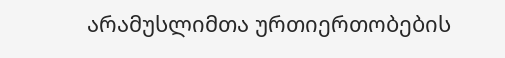არამუსლიმთა ურთიერთობების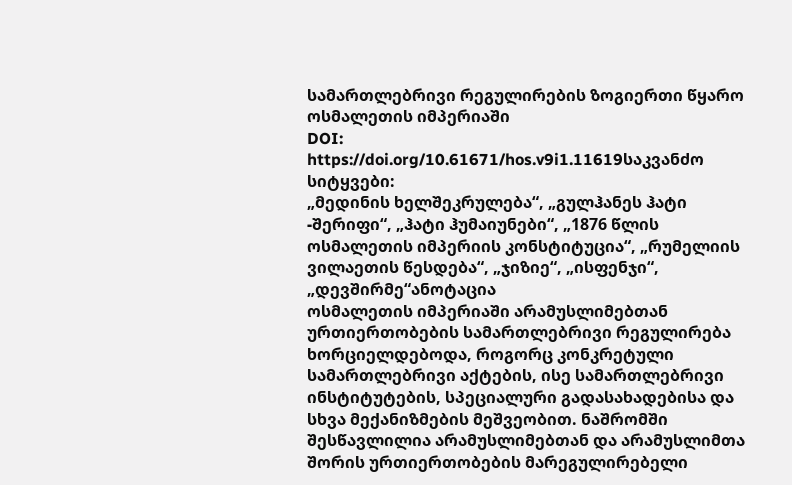სამართლებრივი რეგულირების ზოგიერთი წყარო ოსმალეთის იმპერიაში
DOI:
https://doi.org/10.61671/hos.v9i1.11619საკვანძო სიტყვები:
„მედინის ხელშეკრულება“, „გულჰანეს ჰატი -შერიფი“, „ჰატი ჰუმაიუნები“, „1876 წლის ოსმალეთის იმპერიის კონსტიტუცია“, „რუმელიის ვილაეთის წესდება“, „ჯიზიე“, „ისფენჯი“, „დევშირმე“ანოტაცია
ოსმალეთის იმპერიაში არამუსლიმებთან ურთიერთობების სამართლებრივი რეგულირება ხორციელდებოდა, როგორც კონკრეტული სამართლებრივი აქტების, ისე სამართლებრივი ინსტიტუტების, სპეციალური გადასახადებისა და სხვა მექანიზმების მეშვეობით. ნაშრომში შესწავლილია არამუსლიმებთან და არამუსლიმთა შორის ურთიერთობების მარეგულირებელი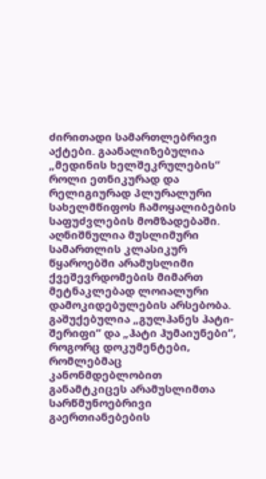ძირითადი სამართლებრივი აქტები. გაანალიზებულია „მედინის ხელშეკრულების“ როლი ეთნიკურად და რელიგიურად პლურალური სახელმწიფოს ჩამოყალიბების საფუძვლების მომზადებაში. აღნიშნულია მუსლიმური სამართლის კლასიკურ წყაროებში არამუსლიმი ქვეშევრდომების მიმართ მეტნაკლებად ლოიალური დამოკიდებულების არსებობა. გაშუქებულია „გულჰანეს ჰატი-შერიფი“ და „ჰატი ჰუმაიუნები“, როგორც დოკუმენტები, რომლებმაც კანონმდებლობით განამტკიცეს არამუსლიმთა სარწმუნოებრივი გაერთიანებების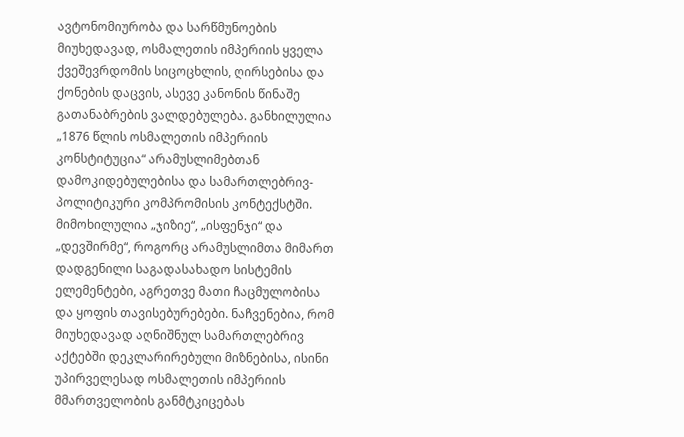ავტონომიურობა და სარწმუნოების მიუხედავად, ოსმალეთის იმპერიის ყველა ქვეშევრდომის სიცოცხლის, ღირსებისა და ქონების დაცვის, ასევე კანონის წინაშე გათანაბრების ვალდებულება. განხილულია „1876 წლის ოსმალეთის იმპერიის კონსტიტუცია“ არამუსლიმებთან დამოკიდებულებისა და სამართლებრივ-პოლიტიკური კომპრომისის კონტექსტში. მიმოხილულია „ჯიზიე“, „ისფენჯი“ და „დევშირმე“, როგორც არამუსლიმთა მიმართ დადგენილი საგადასახადო სისტემის ელემენტები, აგრეთვე მათი ჩაცმულობისა და ყოფის თავისებურებები. ნაჩვენებია, რომ მიუხედავად აღნიშნულ სამართლებრივ აქტებში დეკლარირებული მიზნებისა, ისინი უპირველესად ოსმალეთის იმპერიის მმართველობის განმტკიცებას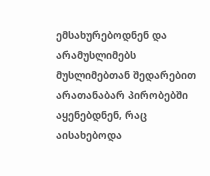ემსახურებოდნენ და არამუსლიმებს მუსლიმებთან შედარებით არათანაბარ პირობებში აყენებდნენ, რაც აისახებოდა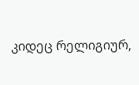კიდეც რელიგიურ,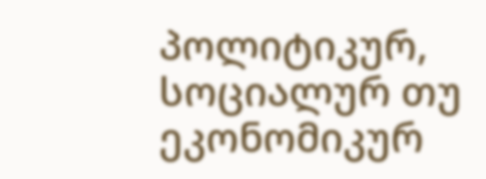პოლიტიკურ, სოციალურ თუ ეკონომიკურ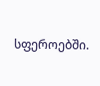სფეროებში.